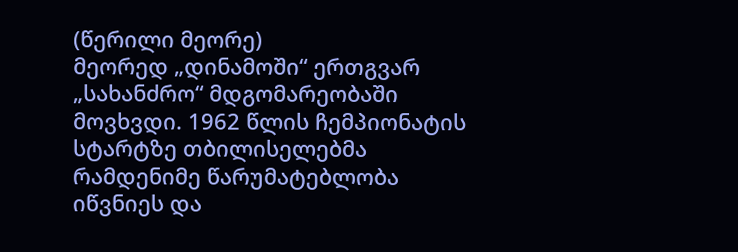(წერილი მეორე)
მეორედ „დინამოში“ ერთგვარ „სახანძრო“ მდგომარეობაში მოვხვდი. 1962 წლის ჩემპიონატის სტარტზე თბილისელებმა რამდენიმე წარუმატებლობა იწვნიეს და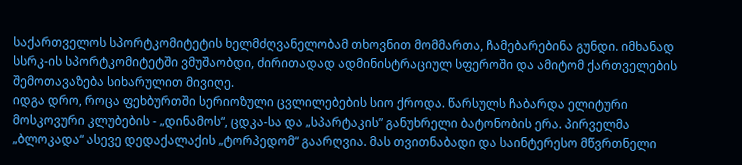საქართველოს სპორტკომიტეტის ხელმძღვანელობამ თხოვნით მომმართა, ჩამებარებინა გუნდი. იმხანად სსრკ-ის სპორტკომიტეტში ვმუშაობდი, ძირითადად ადმინისტრაციულ სფეროში და ამიტომ ქართველების შემოთავაზება სიხარულით მივიღე.
იდგა დრო, როცა ფეხბურთში სერიოზული ცვლილებების სიო ქროდა. წარსულს ჩაბარდა ელიტური მოსკოვური კლუბების - „დინამოს“, ცდკა-სა და „სპარტაკის” განუხრელი ბატონობის ერა. პირველმა „ბლოკადა“ ასევე დედაქალაქის „ტორპედომ“ გაარღვია. მას თვითნაბადი და საინტერესო მწვრთნელი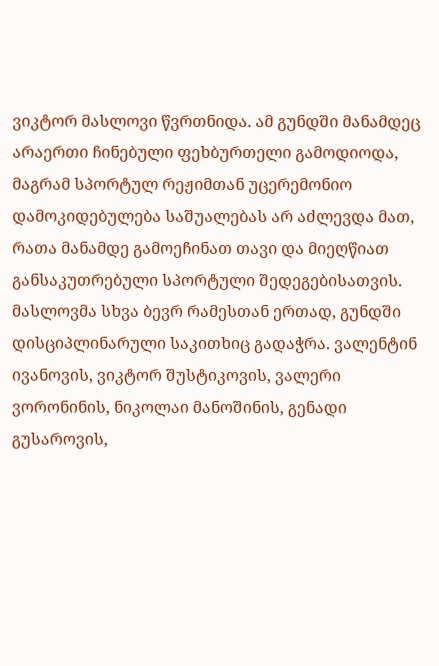ვიკტორ მასლოვი წვრთნიდა. ამ გუნდში მანამდეც არაერთი ჩინებული ფეხბურთელი გამოდიოდა, მაგრამ სპორტულ რეჟიმთან უცერემონიო დამოკიდებულება საშუალებას არ აძლევდა მათ, რათა მანამდე გამოეჩინათ თავი და მიეღწიათ განსაკუთრებული სპორტული შედეგებისათვის.
მასლოვმა სხვა ბევრ რამესთან ერთად, გუნდში დისციპლინარული საკითხიც გადაჭრა. ვალენტინ ივანოვის, ვიკტორ შუსტიკოვის, ვალერი ვორონინის, ნიკოლაი მანოშინის, გენადი გუსაროვის,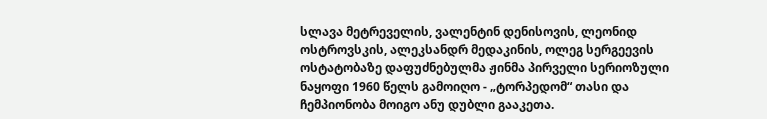სლავა მეტრეველის, ვალენტინ დენისოვის, ლეონიდ ოსტროვსკის, ალეკსანდრ მედაკინის, ოლეგ სერგეევის ოსტატობაზე დაფუძნებულმა ჟინმა პირველი სერიოზული ნაყოფი 1960 წელს გამოიღო - „ტორპედომ“ თასი და ჩემპიონობა მოიგო ანუ დუბლი გააკეთა.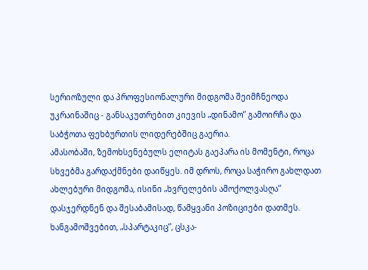სერიოზული და პროფესიონალური მიდგომა შეიმჩნეოდა უკრაინაშიც - განსაკუთრებით კიევის „დინამო“ გამოირჩა და საბჭოთა ფეხბურთის ლიდერებშიც გაერია.
ამასობაში, ზემოხსენებულს ელიტას გაეპარა ის მომენტი, როცა სხვებმა გარდაქმნები დაიწყეს. იმ დროს, როცა საჭირო გახლდათ ახლებური მიდგომა, ისინი „ხვრელების ამოქოლვასღა“ დასჯერდნენ და შესაბამისად, წამყვანი პოზიციები დათმეს. ხანგამოშვებით, „სპარტაკიც“, ცსკა-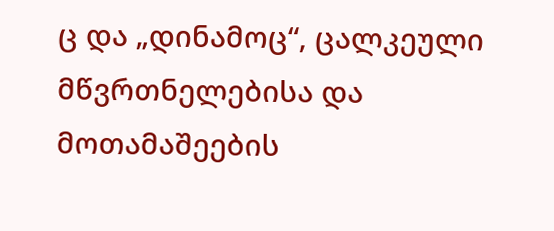ც და „დინამოც“, ცალკეული მწვრთნელებისა და მოთამაშეების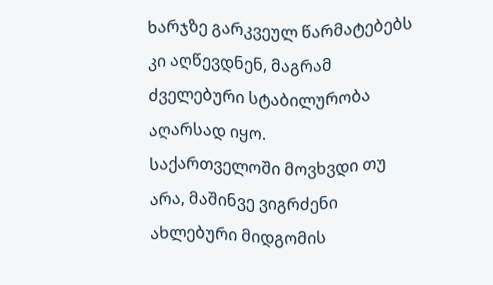ხარჯზე გარკვეულ წარმატებებს კი აღწევდნენ, მაგრამ ძველებური სტაბილურობა აღარსად იყო.
საქართველოში მოვხვდი თუ არა, მაშინვე ვიგრძენი ახლებური მიდგომის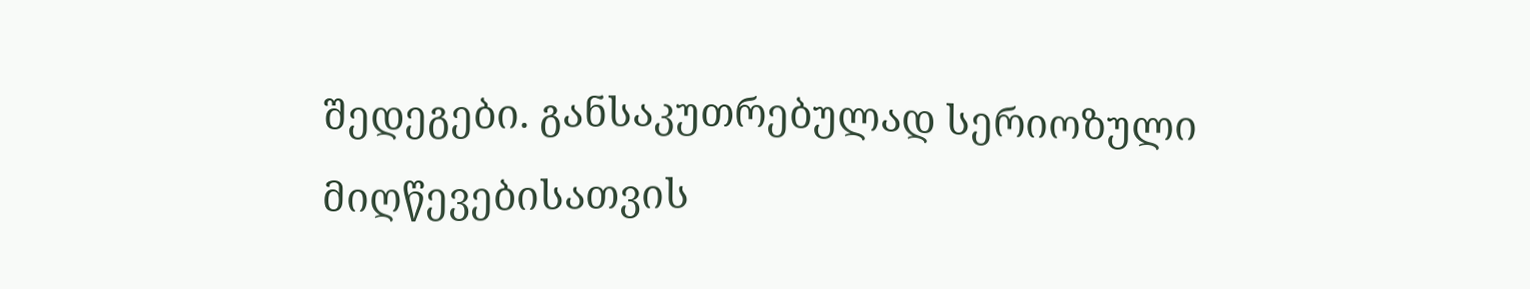შედეგები. განსაკუთრებულად სერიოზული მიღწევებისათვის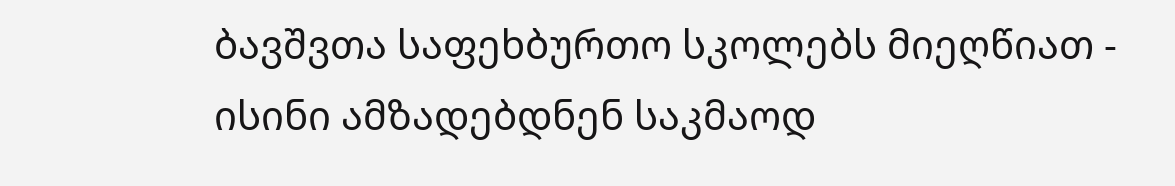ბავშვთა საფეხბურთო სკოლებს მიეღწიათ - ისინი ამზადებდნენ საკმაოდ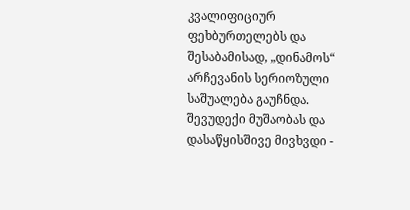კვალიფიციურ ფეხბურთელებს და შესაბამისად, „დინამოს“ არჩევანის სერიოზული საშუალება გაუჩნდა.
შევუდექი მუშაობას და დასაწყისშივე მივხვდი -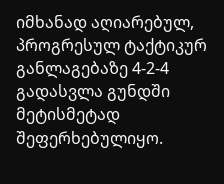იმხანად აღიარებულ, პროგრესულ ტაქტიკურ განლაგებაზე 4-2-4 გადასვლა გუნდში მეტისმეტად შეფერხებულიყო.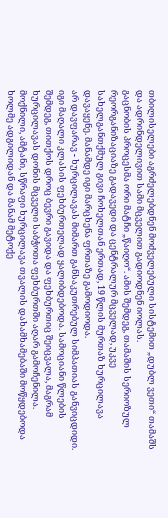თბილისელები აგრძელებდნენ მოძველებული სისტემით „დუბლ ვეთი“ თამაშს და ადრინდელივით სამი მცველით გადიოდნენ იოლას.
გაცნობის პროცესმა ორი მატჩი „წაიღო“. ამის შემდეგ, თამაშის სერიოზულ რეორგანიზაციაზე გადავედი და ცენტრალურ მცველად, უკვე სახელგანთქმულ გივი ჩოხელთან ერთად, 19 წლის მურთაზ ხურცილავა დავაყენე. მანამდე იგი მარცხენა ფრთაზე გამოდიოდა.
არ დავფარავ - ხურცილავას მიმართ განსაკუთრებულ სიმპათიას განვიცდიდი. იგი მაღალი კლასის ფეხბურთელად ყალიბდებოდა. სამოციანი წლების შემდეგ, თითქოს დროც ბევრი გავიდა და ფეხბურთიც შეიცვალა, მაგრამ ხურცილავას დონის მცველი საბჭოთა ფეხბურთში აღარ გამოჩენილა. მოქნილი, ამტანი, სწრაფი ხურცილავა თვალის დახამხამებაში მოწყდებოდა ხოლმე ადგილიდან და მანამ მეტოქე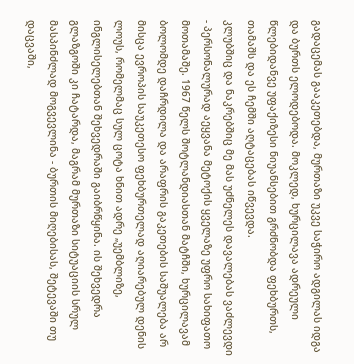გადაცემას გააკეთებდა, მურთაზი უკვე საჭირო ადგილას იდგა და ბურთს ელოდებოდა. მოკლედ, ხურცილავა ადრეული წლებიდანვე უფაქიზესი ნიუანსებით გრძნობდა ფეხბურთს, თამაშს და ეს ჩემში აღტაცებას იწვევდა.
კლუბშიც და ნაკრებშიც მე მას უძნელეს დავალებას ვაძლევდი - პერსონალურად აეყვანა მეტოქის ყველაზე უფრო სახიფათო მოთამაშე. 1967 წელს შოტლანდიასთან მატჩში, ხურცილავამ ბოლომდე დაჩრდილა და არაფრის გაკეთების საშუალება არ მისცა ევროპის საუკეთესო ფეხბურთელად აღიარებულ დენის ლოუს, რომელმაც სულ ცოტა ხნით ადრე „უემბლიზე, ინგლისელებთან შეხვედრაში გაიბრწყინა. ის შეხვედრა გლაზგოში კი ჩატარდა, მაგრამ მურთაზი სიტუაციის სრულ მასპინძლად მოგვევლინა - ბურთის მიღებისას, შეტევაში თუ დაცვაში,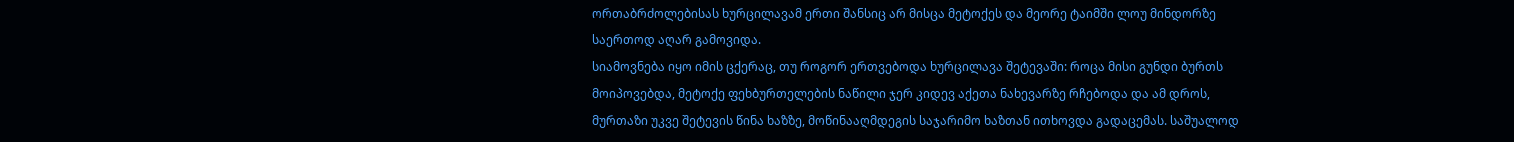ორთაბრძოლებისას ხურცილავამ ერთი შანსიც არ მისცა მეტოქეს და მეორე ტაიმში ლოუ მინდორზე საერთოდ აღარ გამოვიდა.
სიამოვნება იყო იმის ცქერაც, თუ როგორ ერთვებოდა ხურცილავა შეტევაში: როცა მისი გუნდი ბურთს მოიპოვებდა, მეტოქე ფეხბურთელების ნაწილი ჯერ კიდევ აქეთა ნახევარზე რჩებოდა და ამ დროს, მურთაზი უკვე შეტევის წინა ხაზზე, მოწინააღმდეგის საჯარიმო ხაზთან ითხოვდა გადაცემას. საშუალოდ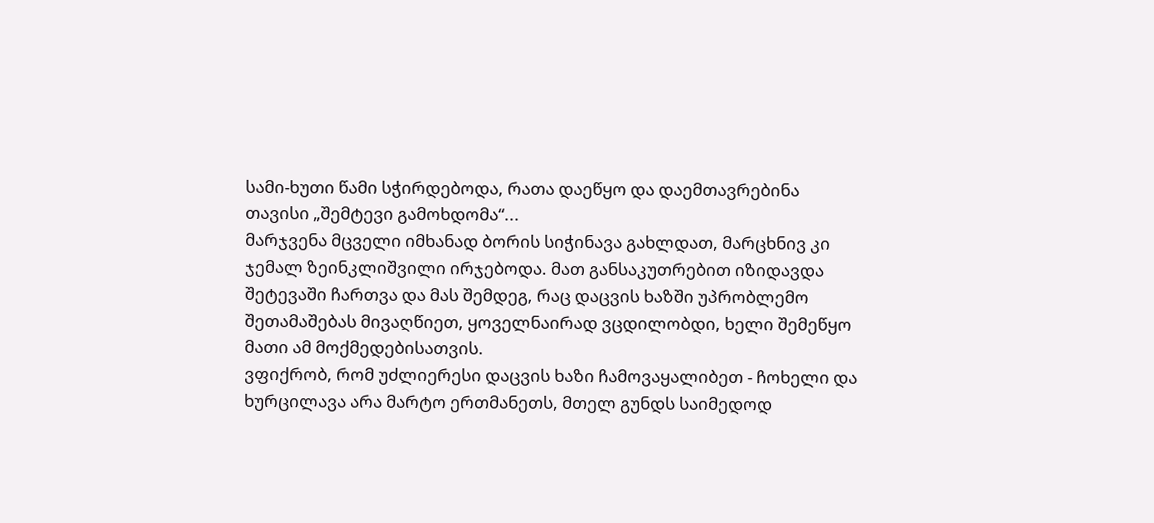სამი-ხუთი წამი სჭირდებოდა, რათა დაეწყო და დაემთავრებინა თავისი „შემტევი გამოხდომა“...
მარჯვენა მცველი იმხანად ბორის სიჭინავა გახლდათ, მარცხნივ კი ჯემალ ზეინკლიშვილი ირჯებოდა. მათ განსაკუთრებით იზიდავდა შეტევაში ჩართვა და მას შემდეგ, რაც დაცვის ხაზში უპრობლემო შეთამაშებას მივაღწიეთ, ყოველნაირად ვცდილობდი, ხელი შემეწყო მათი ამ მოქმედებისათვის.
ვფიქრობ, რომ უძლიერესი დაცვის ხაზი ჩამოვაყალიბეთ - ჩოხელი და ხურცილავა არა მარტო ერთმანეთს, მთელ გუნდს საიმედოდ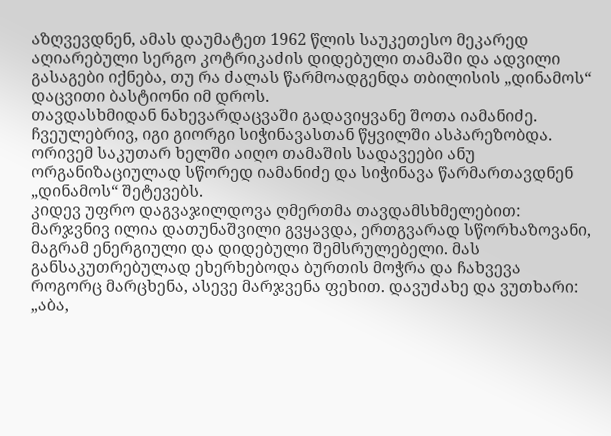აზღვევდნენ, ამას დაუმატეთ 1962 წლის საუკეთესო მეკარედ აღიარებული სერგო კოტრიკაძის დიდებული თამაში და ადვილი გასაგები იქნება, თუ რა ძალას წარმოადგენდა თბილისის „დინამოს“ დაცვითი ბასტიონი იმ დროს.
თავდასხმიდან ნახევარდაცვაში გადავიყვანე შოთა იამანიძე. ჩვეულებრივ, იგი გიორგი სიჭინავასთან წყვილში ასპარეზობდა. ორივემ საკუთარ ხელში აიღო თამაშის სადავეები ანუ ორგანიზაციულად სწორედ იამანიძე და სიჭინავა წარმართავდნენ „დინამოს“ შეტევებს.
კიდევ უფრო დაგვაჯილდოვა ღმერთმა თავდამსხმელებით: მარჯვნივ ილია დათუნაშვილი გვყავდა, ერთგვარად სწორხაზოვანი, მაგრამ ენერგიული და დიდებული შემსრულებელი. მას განსაკუთრებულად ეხერხებოდა ბურთის მოჭრა და ჩახვევა როგორც მარცხენა, ასევე მარჯვენა ფეხით. დავუძახე და ვუთხარი: „აბა,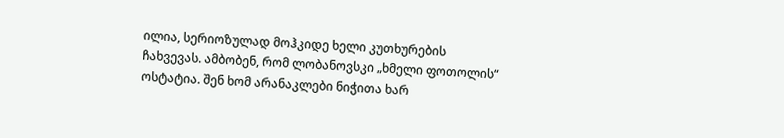ილია, სერიოზულად მოჰკიდე ხელი კუთხურების ჩახვევას. ამბობენ, რომ ლობანოვსკი „ხმელი ფოთოლის“ ოსტატია. შენ ხომ არანაკლები ნიჭითა ხარ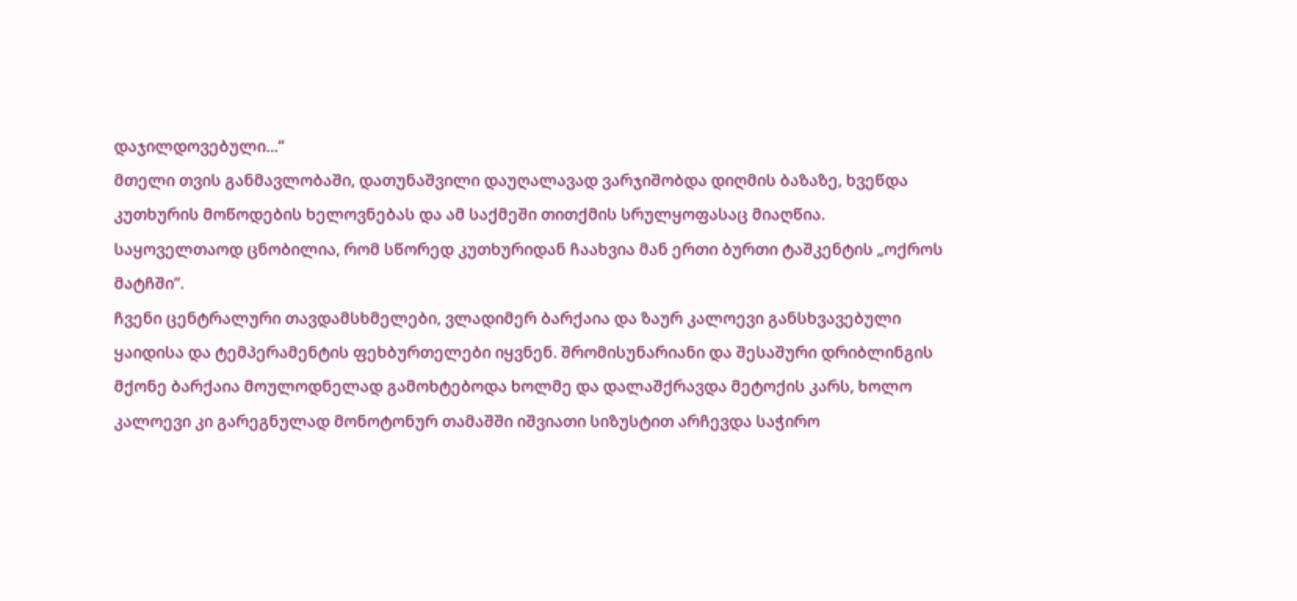დაჯილდოვებული...“
მთელი თვის განმავლობაში, დათუნაშვილი დაუღალავად ვარჯიშობდა დიღმის ბაზაზე, ხვეწდა კუთხურის მოწოდების ხელოვნებას და ამ საქმეში თითქმის სრულყოფასაც მიაღწია. საყოველთაოდ ცნობილია, რომ სწორედ კუთხურიდან ჩაახვია მან ერთი ბურთი ტაშკენტის „ოქროს მატჩში“.
ჩვენი ცენტრალური თავდამსხმელები, ვლადიმერ ბარქაია და ზაურ კალოევი განსხვავებული ყაიდისა და ტემპერამენტის ფეხბურთელები იყვნენ. შრომისუნარიანი და შესაშური დრიბლინგის მქონე ბარქაია მოულოდნელად გამოხტებოდა ხოლმე და დალაშქრავდა მეტოქის კარს, ხოლო კალოევი კი გარეგნულად მონოტონურ თამაშში იშვიათი სიზუსტით არჩევდა საჭირო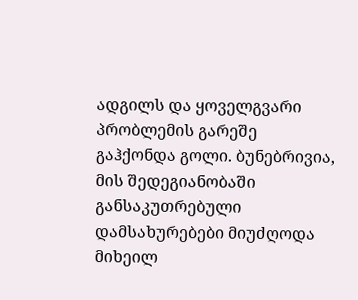ადგილს და ყოველგვარი პრობლემის გარეშე გაჰქონდა გოლი. ბუნებრივია, მის შედეგიანობაში განსაკუთრებული დამსახურებები მიუძღოდა მიხეილ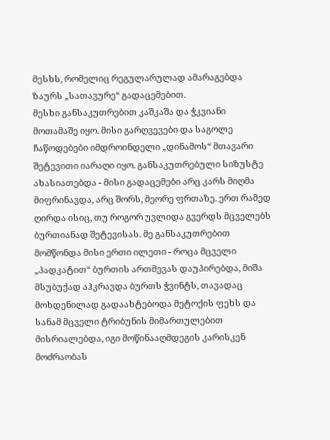მესხს, რომელიც რეგულარულად ამარაგებდა ზაურს „სათავურე“ გადაცემებით.
მესხი განსაკუთრებით კაშკაშა და ჭკვიანი მოთამაშე იყო. მისი გარღვევები და საგოლე ჩაწოდებები იმდროინდელი „დინამოს“ მთავარი შეტევითი იარაღი იყო. განსაკუთრებული სიზუსტე ახასიათებდა - მისი გადაცემები არც კარს მიღმა მიფრინავდა, არც შორს, მეორე ფრთაზე. ერთ რამედ ღირდა ისიც, თუ როგორ უვლიდა გვერდს მცველებს ბურთიანად შეტევისას. მე განსაკუთრებით მომწონდა მისი ერთი ილეთი - როცა მცველი „პადკატით“ ბურთის ართმევას დაუპირებდა, მიშა მსუბუქად აჰკრავდა ბურთს ჭვინტს, თავადაც მოხდენილად გადაახტებოდა მეტოქის ფეხს და სანამ მცველი ტრიბუნის მიმართულებით მისრიალებდა, იგი მოწინააღმდეგის კარისკენ მოძრაობას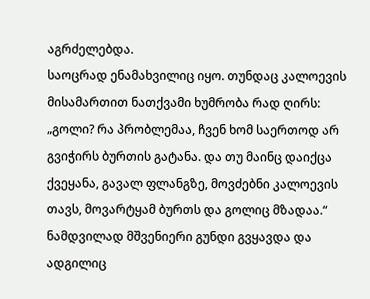აგრძელებდა.
საოცრად ენამახვილიც იყო. თუნდაც კალოევის მისამართით ნათქვამი ხუმრობა რად ღირს: „გოლი? რა პრობლემაა, ჩვენ ხომ საერთოდ არ გვიჭირს ბურთის გატანა. და თუ მაინც დაიქცა ქვეყანა, გავალ ფლანგზე, მოვძებნი კალოევის თავს, მოვარტყამ ბურთს და გოლიც მზადაა.“
ნამდვილად მშვენიერი გუნდი გვყავდა და ადგილიც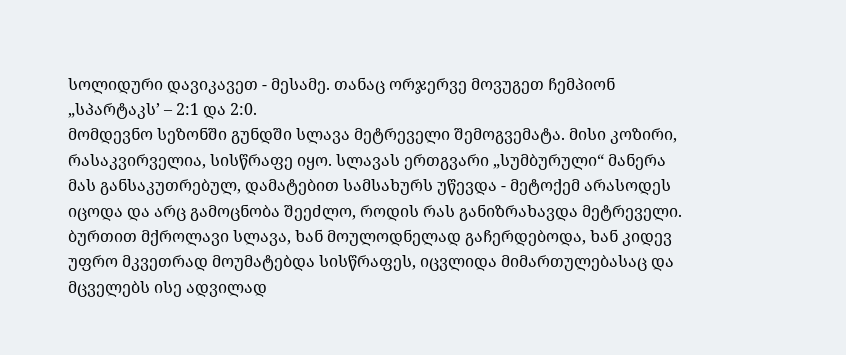სოლიდური დავიკავეთ - მესამე. თანაც ორჯერვე მოვუგეთ ჩემპიონ „სპარტაკს’ – 2:1 და 2:0.
მომდევნო სეზონში გუნდში სლავა მეტრეველი შემოგვემატა. მისი კოზირი, რასაკვირველია, სისწრაფე იყო. სლავას ერთგვარი „სუმბურული“ მანერა მას განსაკუთრებულ, დამატებით სამსახურს უწევდა - მეტოქემ არასოდეს იცოდა და არც გამოცნობა შეეძლო, როდის რას განიზრახავდა მეტრეველი. ბურთით მქროლავი სლავა, ხან მოულოდნელად გაჩერდებოდა, ხან კიდევ უფრო მკვეთრად მოუმატებდა სისწრაფეს, იცვლიდა მიმართულებასაც და მცველებს ისე ადვილად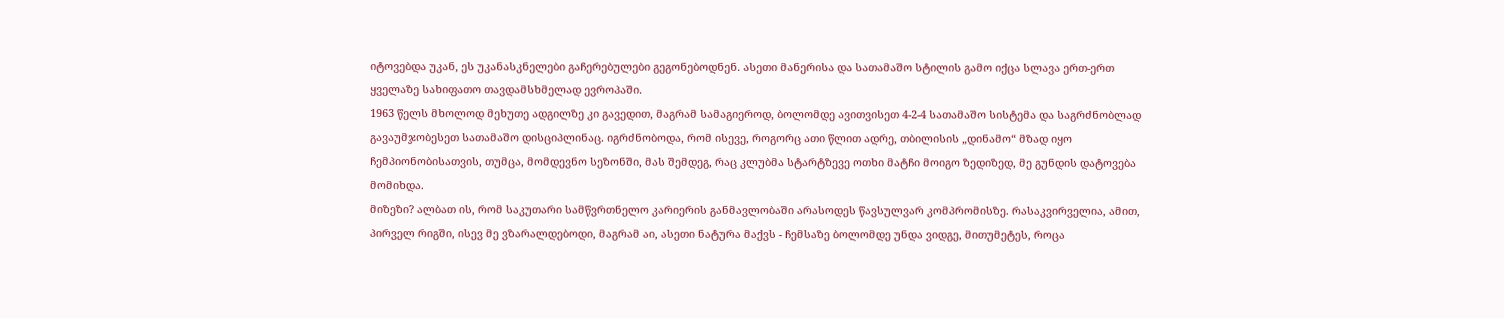იტოვებდა უკან, ეს უკანასკნელები გაჩერებულები გეგონებოდნენ. ასეთი მანერისა და სათამაშო სტილის გამო იქცა სლავა ერთ-ერთ ყველაზე სახიფათო თავდამსხმელად ევროპაში.
1963 წელს მხოლოდ მეხუთე ადგილზე კი გავედით, მაგრამ სამაგიეროდ, ბოლომდე ავითვისეთ 4-2-4 სათამაშო სისტემა და საგრძნობლად გავაუმჯობესეთ სათამაშო დისციპლინაც. იგრძნობოდა, რომ ისევე, როგორც ათი წლით ადრე, თბილისის „დინამო“ მზად იყო ჩემპიონობისათვის, თუმცა, მომდევნო სეზონში, მას შემდეგ, რაც კლუბმა სტარტზევე ოთხი მატჩი მოიგო ზედიზედ, მე გუნდის დატოვება მომიხდა.
მიზეზი? ალბათ ის, რომ საკუთარი სამწვრთნელო კარიერის განმავლობაში არასოდეს წავსულვარ კომპრომისზე. რასაკვირველია, ამით, პირველ რიგში, ისევ მე ვზარალდებოდი, მაგრამ აი, ასეთი ნატურა მაქვს - ჩემსაზე ბოლომდე უნდა ვიდგე, მითუმეტეს, როცა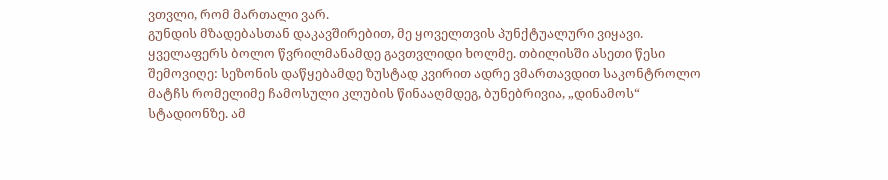ვთვლი, რომ მართალი ვარ.
გუნდის მზადებასთან დაკავშირებით, მე ყოველთვის პუნქტუალური ვიყავი. ყველაფერს ბოლო წვრილმანამდე გავთვლიდი ხოლმე. თბილისში ასეთი წესი შემოვიღე: სეზონის დაწყებამდე ზუსტად კვირით ადრე ვმართავდით საკონტროლო მატჩს რომელიმე ჩამოსული კლუბის წინააღმდეგ, ბუნებრივია, „დინამოს“ სტადიონზე. ამ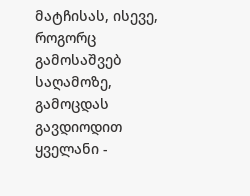მატჩისას, ისევე, როგორც გამოსაშვებ საღამოზე, გამოცდას გავდიოდით ყველანი -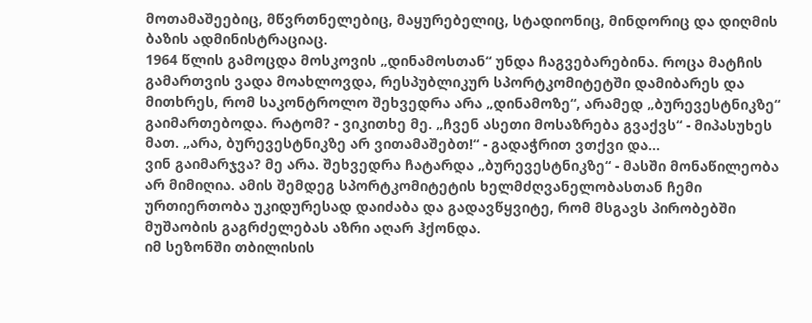მოთამაშეებიც, მწვრთნელებიც, მაყურებელიც, სტადიონიც, მინდორიც და დიღმის ბაზის ადმინისტრაციაც.
1964 წლის გამოცდა მოსკოვის „დინამოსთან“ უნდა ჩაგვებარებინა. როცა მატჩის გამართვის ვადა მოახლოვდა, რესპუბლიკურ სპორტკომიტეტში დამიბარეს და მითხრეს, რომ საკონტროლო შეხვედრა არა „დინამოზე“, არამედ „ბურევესტნიკზე“ გაიმართებოდა. რატომ? - ვიკითხე მე. „ჩვენ ასეთი მოსაზრება გვაქვს“ - მიპასუხეს მათ. „არა, ბურევესტნიკზე არ ვითამაშებთ!“ - გადაჭრით ვთქვი და...
ვინ გაიმარჯვა? მე არა. შეხვედრა ჩატარდა „ბურევესტნიკზე“ - მასში მონაწილეობა არ მიმიღია. ამის შემდეგ სპორტკომიტეტის ხელმძღვანელობასთან ჩემი ურთიერთობა უკიდურესად დაიძაბა და გადავწყვიტე, რომ მსგავს პირობებში მუშაობის გაგრძელებას აზრი აღარ ჰქონდა.
იმ სეზონში თბილისის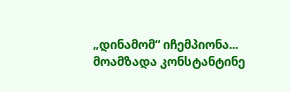„დინამომ“ იჩემპიონა...
მოამზადა კონსტანტინე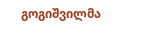გოგიშვილმა